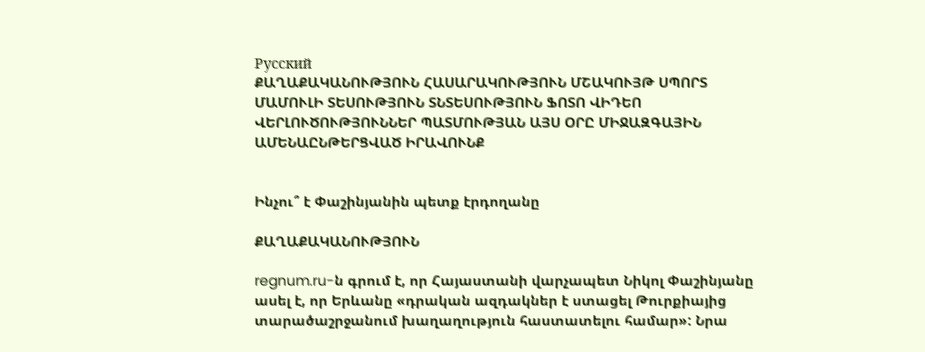Русский
ՔԱՂԱՔԱԿԱՆՈՒԹՅՈՒՆ ՀԱՍԱՐԱԿՈՒԹՅՈՒՆ ՄՇԱԿՈՒՅԹ ՍՊՈՐՏ ՄԱՄՈՒԼԻ ՏԵՍՈՒԹՅՈՒՆ ՏՆՏԵՍՈՒԹՅՈՒՆ ՖՈՏՈ ՎԻԴԵՈ ՎԵՐԼՈՒԾՈՒԹՅՈՒՆՆԵՐ ՊԱՏՄՈՒԹՅԱՆ ԱՅՍ ՕՐԸ ՄԻՋԱԶԳԱՅԻՆ ԱՄԵՆԱԸՆԹԵՐՑՎԱԾ ԻՐԱՎՈՒՆՔ


Ինչու՞ է Փաշինյանին պետք էրդողանը

ՔԱՂԱՔԱԿԱՆՈՒԹՅՈՒՆ

regnum.ru-ն գրում է, որ Հայաստանի վարչապետ Նիկոլ Փաշինյանը ասել է, որ Երևանը «դրական ազդակներ է ստացել Թուրքիայից տարածաշրջանում խաղաղություն հաստատելու համար»: Նրա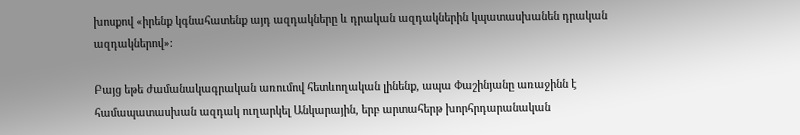խոսքով «իրենք կգնահատենք այդ ազդակները և դրական ազդակներին կպատասխանեն դրական ազդակներով»:

Բայց եթե ժամանակագրական առումով հետևողական լինենք, ապա Փաշինյանը առաջինն է համապատասխան ազդակ ուղարկել Անկարային, երբ արտահերթ խորհրդարանական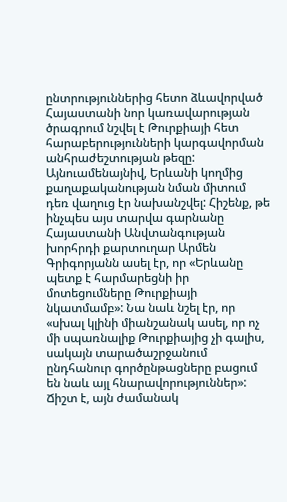ընտրություններից հետո ձևավորված Հայաստանի նոր կառավարության ծրագրում նշվել է Թուրքիայի հետ հարաբերությունների կարգավորման անհրաժեշտության թեզը: Այնուամենայնիվ, Երևանի կողմից քաղաքականության նման միտում դեռ վաղուց էր նախանշվել: Հիշենք, թե ինչպես այս տարվա գարնանը Հայաստանի Անվտանգության խորհրդի քարտուղար Արմեն Գրիգորյանն ասել էր, որ «Երևանը պետք է հարմարեցնի իր մոտեցումները Թուրքիայի նկատմամբ»: Նա նաև նշել էր, որ «սխալ կլինի միանշանակ ասել, որ ոչ մի սպառնալիք Թուրքիայից չի գալիս, սակայն տարածաշրջանում ընդհանուր գործընթացները բացում են նաև այլ հնարավորություններ»: Ճիշտ է, այն ժամանակ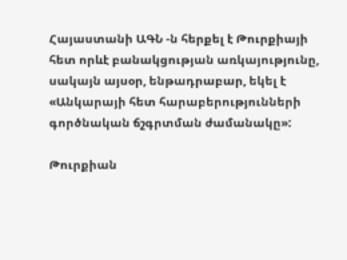Հայաստանի ԱԳՆ -ն հերքել է Թուրքիայի հետ որևէ բանակցության առկայությունը, սակայն այսօր, ենթադրաբար, եկել է «Անկարայի հետ հարաբերությունների գործնական ճշգրտման ժամանակը»:

Թուրքիան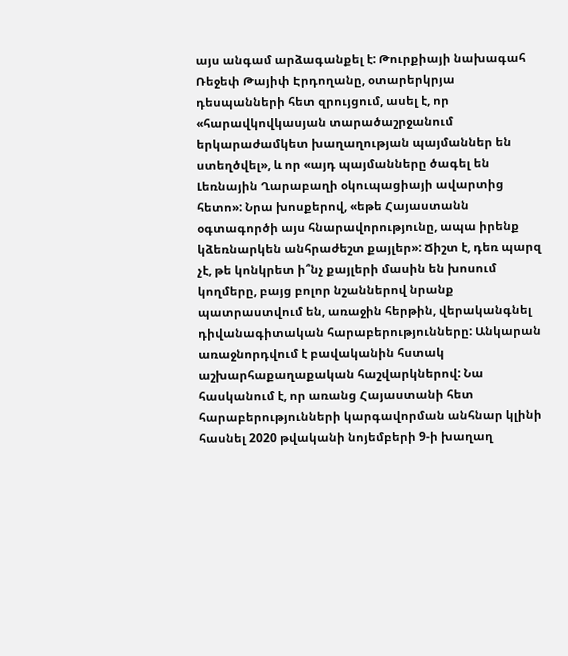այս անգամ արձագանքել է: Թուրքիայի նախագահ Ռեջեփ Թայիփ Էրդողանը, օտարերկրյա դեսպանների հետ զրույցում, ասել է, որ «հարավկովկասյան տարածաշրջանում երկարաժամկետ խաղաղության պայմաններ են ստեղծվել», և որ «այդ պայմանները ծագել են Լեռնային Ղարաբաղի օկուպացիայի ավարտից հետո»: Նրա խոսքերով, «եթե Հայաստանն օգտագործի այս հնարավորությունը, ապա իրենք կձեռնարկեն անհրաժեշտ քայլեր»: Ճիշտ է, դեռ պարզ չէ, թե կոնկրետ ի՞նչ քայլերի մասին են խոսում կողմերը, բայց բոլոր նշաններով նրանք պատրաստվում են, առաջին հերթին, վերականգնել դիվանագիտական հարաբերությունները: Անկարան առաջնորդվում է բավականին հստակ աշխարհաքաղաքական հաշվարկներով: Նա հասկանում է, որ առանց Հայաստանի հետ հարաբերությունների կարգավորման անհնար կլինի հասնել 2020 թվականի նոյեմբերի 9-ի խաղաղ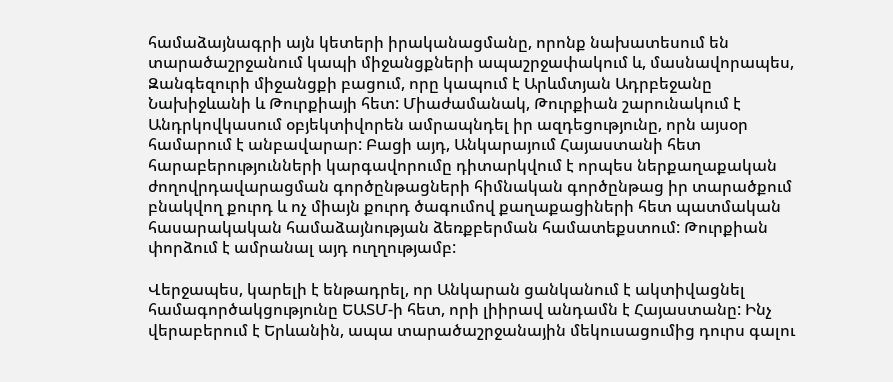համաձայնագրի այն կետերի իրականացմանը, որոնք նախատեսում են տարածաշրջանում կապի միջանցքների ապաշրջափակում և, մասնավորապես, Զանգեզուրի միջանցքի բացում, որը կապում է Արևմտյան Ադրբեջանը Նախիջևանի և Թուրքիայի հետ: Միաժամանակ, Թուրքիան շարունակում է Անդրկովկասում օբյեկտիվորեն ամրապնդել իր ազդեցությունը, որն այսօր համարում է անբավարար: Բացի այդ, Անկարայում Հայաստանի հետ հարաբերությունների կարգավորումը դիտարկվում է որպես ներքաղաքական ժողովրդավարացման գործընթացների հիմնական գործընթաց իր տարածքում բնակվող քուրդ և ոչ միայն քուրդ ծագումով քաղաքացիների հետ պատմական հասարակական համաձայնության ձեռքբերման համատեքստում: Թուրքիան փորձում է ամրանալ այդ ուղղությամբ:

Վերջապես, կարելի է ենթադրել, որ Անկարան ցանկանում է ակտիվացնել համագործակցությունը ԵԱՏՄ-ի հետ, որի լիիրավ անդամն է Հայաստանը: Ինչ վերաբերում է Երևանին, ապա տարածաշրջանային մեկուսացումից դուրս գալու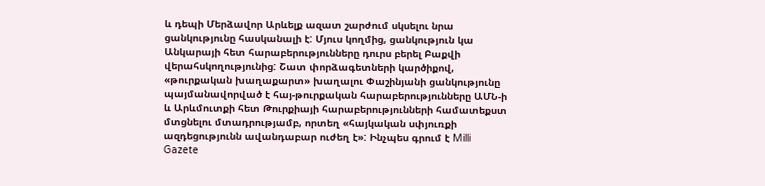և դեպի Մերձավոր Արևելք ազատ շարժում սկսելու նրա ցանկությունը հասկանալի է: Մյուս կողմից, ցանկություն կա Անկարայի հետ հարաբերությունները դուրս բերել Բաքվի վերահսկողությունից: Շատ փորձագետների կարծիքով, «թուրքական խաղաքարտ» խաղալու Փաշինյանի ցանկությունը պայմանավորված է հայ-թուրքական հարաբերությունները ԱՄՆ-ի և Արևմուտքի հետ Թուրքիայի հարաբերությունների համատեքստ մտցնելու մտադրությամբ, որտեղ «հայկական սփյուռքի ազդեցությունն ավանդաբար ուժեղ է»: Ինչպես գրում է Milli Gazete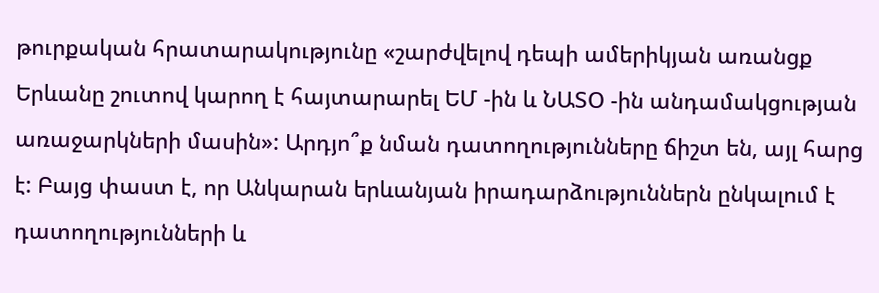թուրքական հրատարակությունը «շարժվելով դեպի ամերիկյան առանցք Երևանը շուտով կարող է հայտարարել ԵՄ -ին և ՆԱՏՕ -ին անդամակցության առաջարկների մասին»: Արդյո՞ք նման դատողությունները ճիշտ են, այլ հարց է: Բայց փաստ է, որ Անկարան երևանյան իրադարձություններն ընկալում է դատողությունների և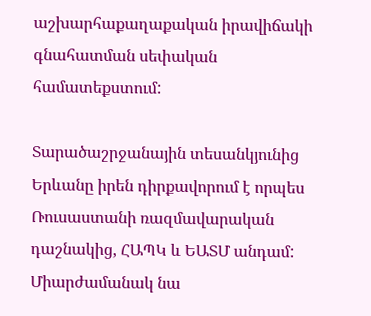աշխարհաքաղաքական իրավիճակի գնահատման սեփական համատեքստում:

Տարածաշրջանային տեսանկյունից Երևանը իրեն դիրքավորում է որպես Ռուսաստանի ռազմավարական դաշնակից, ՀԱՊԿ և ԵԱՏՄ անդամ: Միարժամանակ նա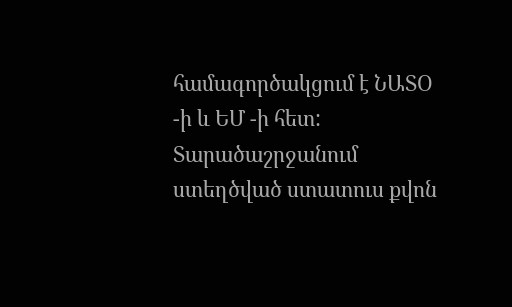համագործակցում է ՆԱՏՕ -ի և ԵՄ -ի հետ: Տարածաշրջանում ստեղծված ստատուս քվոն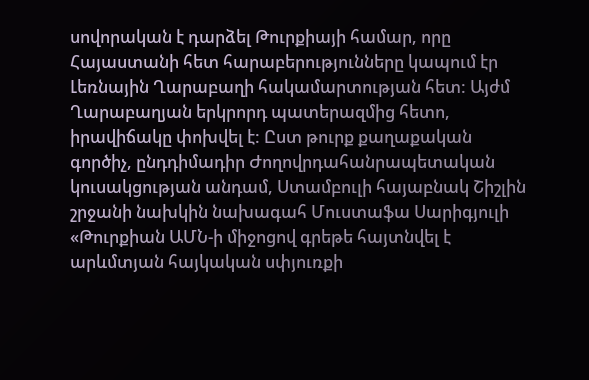սովորական է դարձել Թուրքիայի համար, որը Հայաստանի հետ հարաբերությունները կապում էր Լեռնային Ղարաբաղի հակամարտության հետ: Այժմ Ղարաբաղյան երկրորդ պատերազմից հետո, իրավիճակը փոխվել է: Ըստ թուրք քաղաքական գործիչ, ընդդիմադիր Ժողովրդահանրապետական կուսակցության անդամ, Ստամբուլի հայաբնակ Շիշլին շրջանի նախկին նախագահ Մուստաֆա Սարիգյուլի «Թուրքիան ԱՄՆ-ի միջոցով գրեթե հայտնվել է արևմտյան հայկական սփյուռքի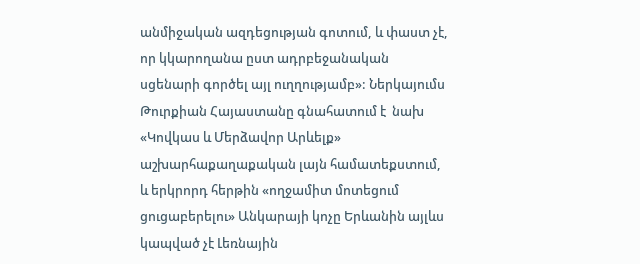անմիջական ազդեցության գոտում, և փաստ չէ, որ կկարողանա ըստ ադրբեջանական սցենարի գործել այլ ուղղությամբ»: Ներկայումս Թուրքիան Հայաստանը գնահատում է  նախ «Կովկաս և Մերձավոր Արևելք» աշխարհաքաղաքական լայն համատեքստում, և երկրորդ հերթին «ողջամիտ մոտեցում ցուցաբերելու» Անկարայի կոչը Երևանին այլևս կապված չէ Լեռնային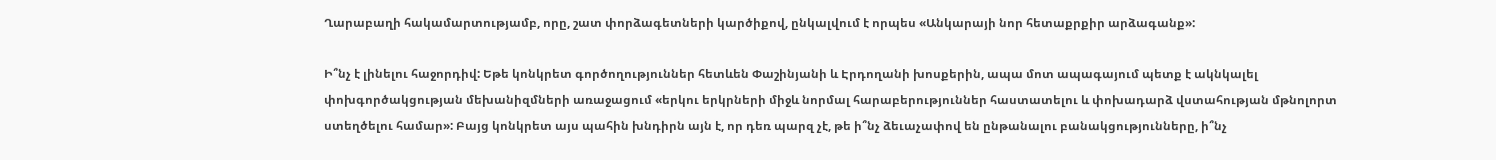Ղարաբաղի հակամարտությամբ, որը, շատ փորձագետների կարծիքով, ընկալվում է որպես «Անկարայի նոր հետաքրքիր արձագանք»:

Ի՞նչ է լինելու հաջորդիվ: Եթե կոնկրետ գործողություններ հետևեն Փաշինյանի և Էրդողանի խոսքերին, ապա մոտ ապագայում պետք է ակնկալել փոխգործակցության մեխանիզմների առաջացում «երկու երկրների միջև նորմալ հարաբերություններ հաստատելու և փոխադարձ վստահության մթնոլորտ ստեղծելու համար»: Բայց կոնկրետ այս պահին խնդիրն այն է, որ դեռ պարզ չէ, թե ի՞նչ ձեւաչափով են ընթանալու բանակցությունները, ի՞նչ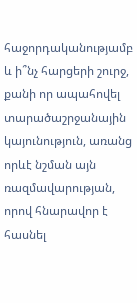հաջորդականությամբ և ի՞նչ հարցերի շուրջ, քանի որ ապահովել տարածաշրջանային կայունություն, առանց որևէ նշման այն ռազմավարության, որով հնարավոր է  հասնել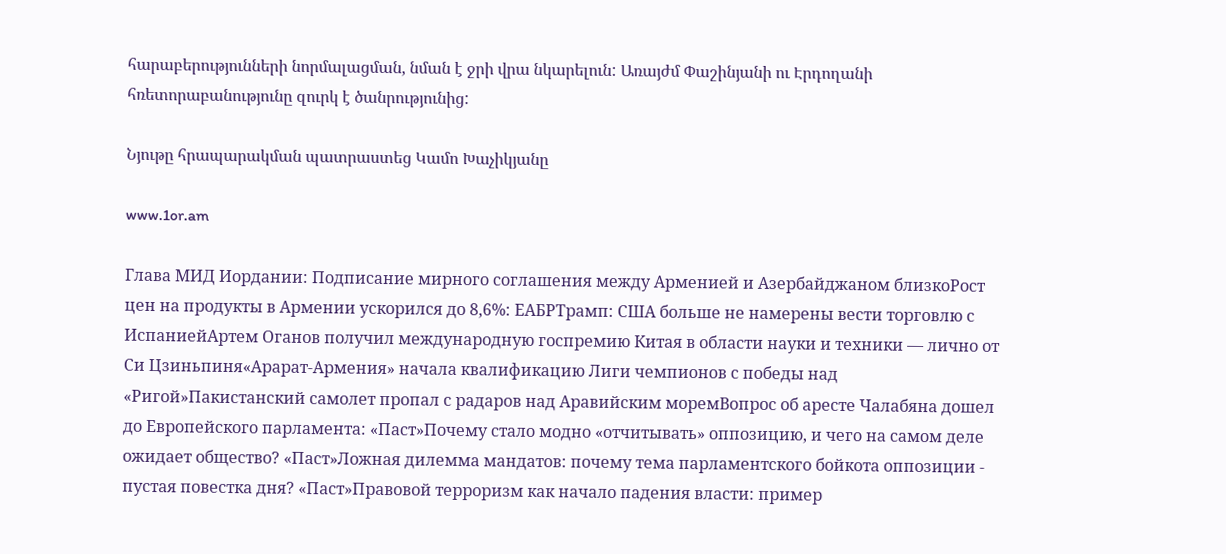հարաբերությունների նորմալացման, նման է ջրի վրա նկարելուն: Առայժմ Փաշինյանի ու Էրդողանի հռետորաբանությունը զուրկ է ծանրությունից:

Նյութը հրապարակման պատրաստեց Կամո Խաչիկյանը

www.1or.am

Глава МИД Иордании: Подписание мирного соглашения между Арменией и Азербайджаном близкоРост цен на продукты в Армении ускорился до 8,6%: ЕАБРТрамп: США больше не намерены вести торговлю с ИспаниейАртем Оганов получил международную госпремию Китая в области науки и техники — лично от Си Цзиньпиня«Арарат‑Армения» начала квалификацию Лиги чемпионов с победы над «Ригой»Пакистанский самолет пропал с радаров над Аравийским моремВопрос об аресте Чалабяна дошел до Европейского парламента: «Паст»Почему стало модно «отчитывать» оппозицию, и чего на самом деле ожидает общество? «Паст»Ложная дилемма мандатов: почему тема парламентского бойкота оппозиции - пустая повестка дня? «Паст»Правовой терроризм как начало падения власти: пример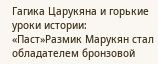Гагика Царукяна и горькие уроки истории: «Паст»Размик Марукян стал обладателем бронзовой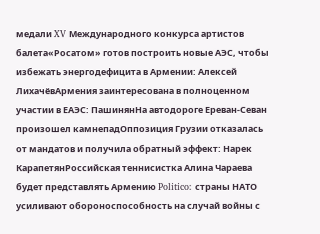медали XV Международного конкурса артистов балета«Росатом» готов построить новые АЭС, чтобы избежать энергодефицита в Армении: Алексей ЛихачёвАрмения заинтересована в полноценном участии в ЕАЭС: ПашинянНа автодороге Ереван-Севан произошел камнепадОппозиция Грузии отказалась от мандатов и получила обратный эффект: Нарек КарапетянРоссийская теннисистка Алина Чараева будет представлять Армению Politico: страны НАТО усиливают обороноспособность на случай войны с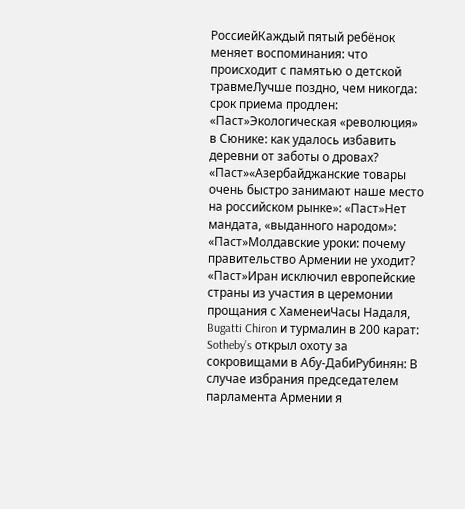РоссиейКаждый пятый ребёнок меняет воспоминания: что происходит с памятью о детской травмеЛучше поздно, чем никогда: срок приема продлен: «Паст»Экологическая «революция» в Сюнике: как удалось избавить деревни от заботы о дровах? «Паст»«Азербайджанские товары очень быстро занимают наше место на российском рынке»: «Паст»Нет мандата, «выданного народом»: «Паст»Молдавские уроки: почему правительство Армении не уходит? «Паст»Иран исключил европейские страны из участия в церемонии прощания с ХаменеиЧасы Надаля, Bugatti Chiron и турмалин в 200 карат: Sotheby’s открыл охоту за сокровищами в Абу-ДабиРубинян: В случае избрания председателем парламента Армении я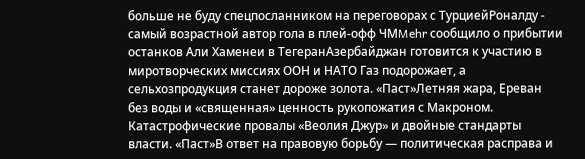больше не буду спецпосланником на переговорах с ТурциейРоналду - самый возрастной автор гола в плей-офф ЧМMehr сообщило о прибытии останков Али Хаменеи в ТегеранАзербайджан готовится к участию в миротворческих миссиях ООН и НАТО Газ подорожает, а сельхозпродукция станет дороже золота. «Паст»Летняя жара, Ереван без воды и «священная» ценность рукопожатия с Макроном. Катастрофические провалы «Веолия Джур» и двойные стандарты власти. «Паст»В ответ на правовую борьбу — политическая расправа и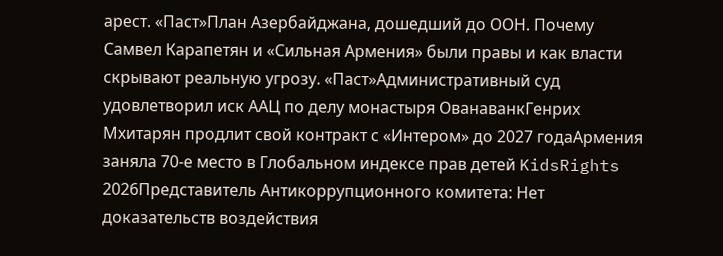арест. «Паст»План Азербайджана, дошедший до ООН. Почему Самвел Карапетян и «Сильная Армения» были правы и как власти скрывают реальную угрозу. «Паст»Административный суд удовлетворил иск ААЦ по делу монастыря ОванаванкГенрих Мхитарян продлит свой контракт с «Интером» до 2027 годаАрмения заняла 70-е место в Глобальном индексе прав детей KidsRights 2026Представитель Антикоррупционного комитета: Нет доказательств воздействия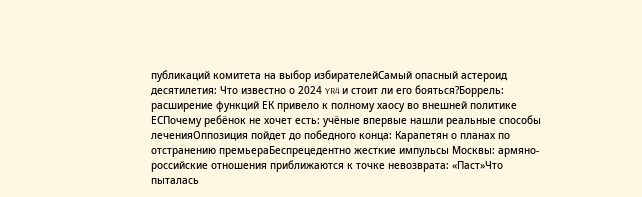публикаций комитета на выбор избирателейСамый опасный астероид десятилетия: Что известно о 2024 YR4 и стоит ли его бояться?Боррель: расширение функций ЕК привело к полному хаосу во внешней политике ЕСПочему ребёнок не хочет есть: учёные впервые нашли реальные способы леченияОппозиция пойдет до победного конца: Карапетян о планах по отстранению премьераБеспрецедентно жесткие импульсы Москвы: армяно-российские отношения приближаются к точке невозврата: «Паст»Что пыталась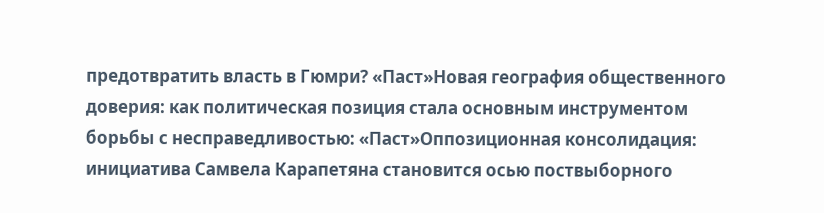предотвратить власть в Гюмри? «Паст»Новая география общественного доверия: как политическая позиция стала основным инструментом борьбы с несправедливостью: «Паст»Оппозиционная консолидация: инициатива Самвела Карапетяна становится осью поствыборного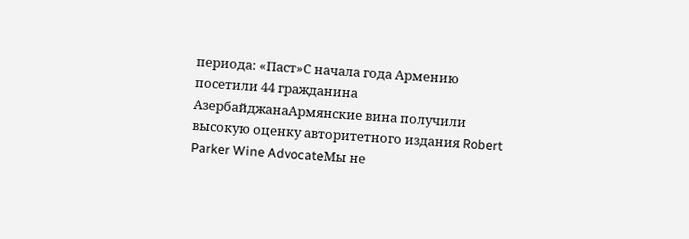периода: «Паст»С начала года Армению посетили 44 гражданина АзербайджанаАрмянские вина получили высокую оценку авторитетного издания Robert Parker Wine AdvocateМы не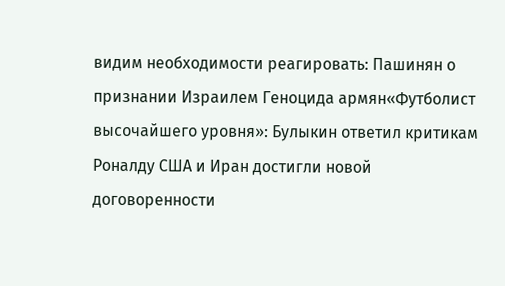видим необходимости реагировать: Пашинян о признании Израилем Геноцида армян«Футболист высочайшего уровня»: Булыкин ответил критикам Роналду США и Иран достигли новой договоренности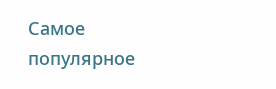Самое популярное